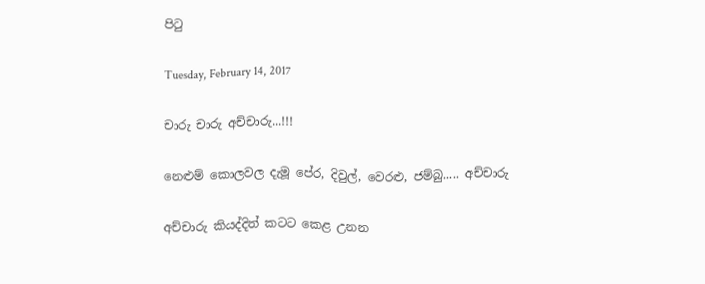පිටු

Tuesday, February 14, 2017

චාරු චාරු අච්චාරු...!!!

නෙළුම් කොලවල දැමූ පේර, දිවුල්, වෙරළු, ජම්බු..... අච්චාරු

අච්චාරු කියද්දිත් කටට කෙළ උනන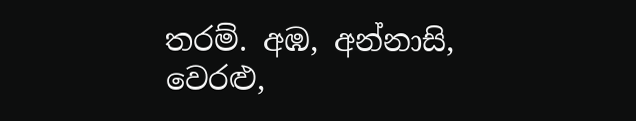තරම්. අඹ, අන්නාසි, වෙරළු,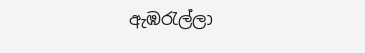ඇඹරැල්ලා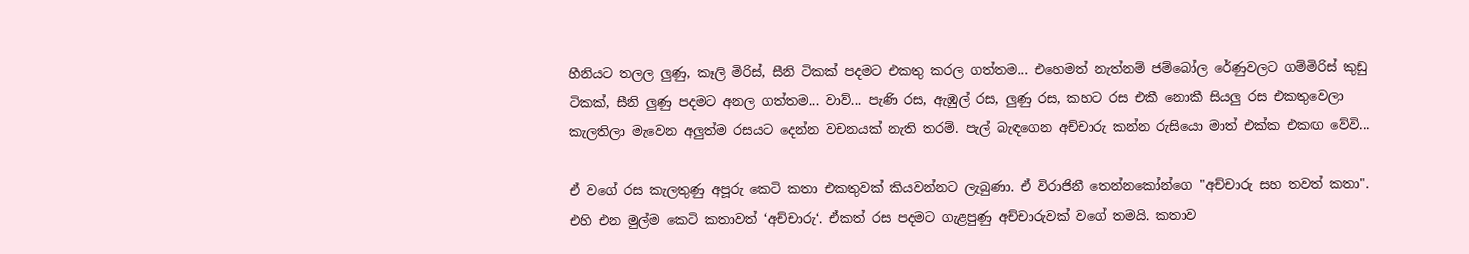හීනියට තලල ලුණු, කෑලි මිරිස්, සීනි ටිකක් පදමට එකතු කරල ගත්තම... එහෙමත් නැත්නම් ජම්බෝල රේණුවලට ගම්මිරිස් කුඩු ටිකක්, සීනි ලුණු පදමට අනල ගත්තම... වාව්... පැණි රස, ඇඹුල් රස, ලුණු රස, කහට රස එකී නොකී සියලු රස එකතුවෙලා කැලතිලා මැවෙන අලුත්ම රසයට දෙන්න වචනයක් නැති තරම්. පැල් බැඳගෙන අච්චාරු කන්න රුසියො මාත් එක්ක එකඟ වේවි...

ඒ වගේ රස කැලතුණු අපූරු කෙටි කතා එකතුවක් කියවන්නට ලැබුණා. ඒ විරාජිනී තෙන්නකෝන්ගෙ "අච්චාරු සහ තවත් කතා". එහි එන මුල්ම කෙටි කතාවත් ‘අච්චාරු‘. ඒකත් රස පදමට ගැළපුණු අච්චාරුවක් වගේ තමයි. කතාව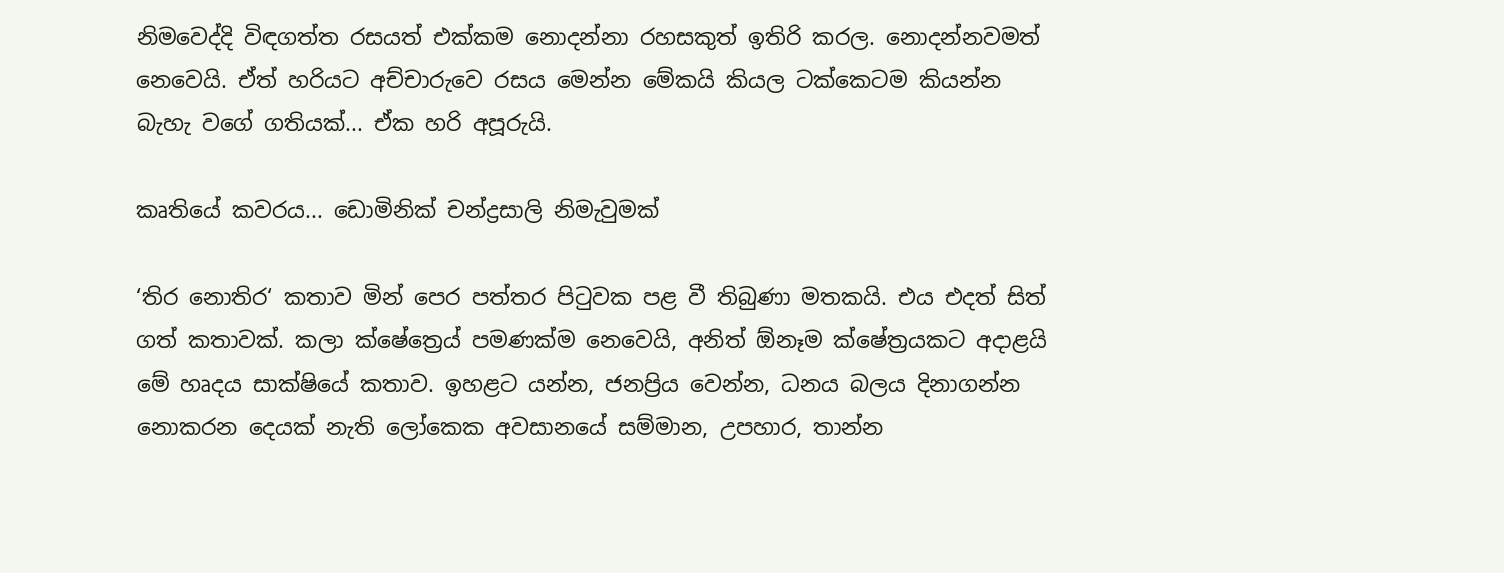නිමවෙද්දි විඳගත්ත රසයත් එක්කම නොදන්නා රහසකුත් ඉතිරි කරල. නොදන්නවමත් නෙවෙයි. ඒත් හරියට අච්චාරුවෙ රසය මෙන්න මේකයි කියල ටක්කෙටම කියන්න බැහැ වගේ ගතියක්... ඒක හරි අපූරුයි.

කෘතියේ කවරය... ඩොමිනික් චන්ද්‍රසාලි නිමැවුමක්

‘තිර නොතිර‘ කතාව මින් පෙර පත්තර පිටුවක පළ වී තිබුණා මතකයි. එය එදත් සිත් ගත් කතාවක්. කලා ක්ෂේත්‍රෙය් පමණක්ම නෙවෙයි, අනිත් ඕනෑම ක්ෂේත්‍රයකට අදාළයි මේ හෘදය සාක්ෂියේ කතාව. ඉහළට යන්න, ජනප්‍රිය වෙන්න, ධනය බලය දිනාගන්න නොකරන දෙයක් නැති ලෝකෙක අවසානයේ සම්මාන, උපහාර, තාන්න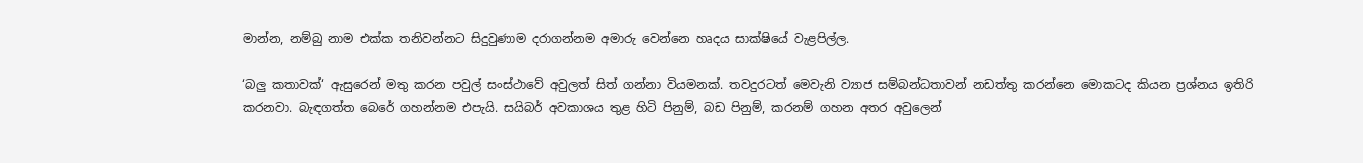මාන්න, නම්බු නාම එක්ක තනිවන්නට සිදුවුණාම දරාගන්නම අමාරු වෙන්නෙ හෘදය සාක්ෂියේ වැළපිල්ල.

‘බලු කතාවක්‘ ඇසුරෙන් මතු කරන පවුල් සංස්ථාවේ අවුලත් සිත් ගන්නා වියමනක්. තවදුරටත් මෙවැනි ව්‍යාජ සම්බන්ධතාවන් නඩත්තු කරන්නෙ මොකටද කියන ප්‍රශ්නය ඉතිරි කරනවා. බැඳගත්ත බෙරේ ගහන්නම එපැයි. සයිබර් අවකාශය තුළ හිටි පිනුම්, බඩ පිනුම්, කරනම් ගහන අතර අවුලෙන්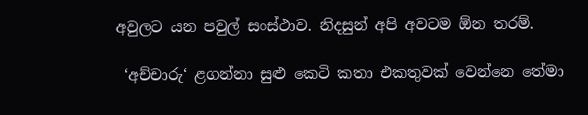අවුලට යන පවුල් සංස්ථාව. නිදසුන් අපි අවටම ඕන තරම්.

 ‘අච්චාරු‘ ළගන්නා සුළු කෙටි කතා එකතුවක් වෙන්නෙ තේමා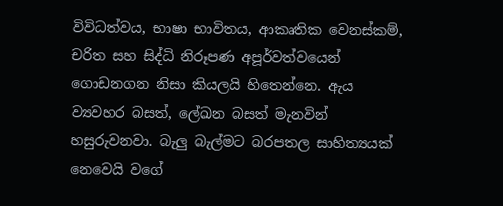විවිධත්වය, භාෂා භාවිතය, ආකෘතික වෙනස්කම්, චරිත සහ සිද්ධි නිරූපණ අපූර්වත්වයෙන් ගොඩනගන නිසා කියලයි හිතෙන්නෙ. ඇය ව්‍යවහර බසත්, ලේඛන බසත් මැනවින් හසුරුවනවා. බැලු බැල්මට බරපතල සාහිත්‍යයක් නෙවෙයි වගේ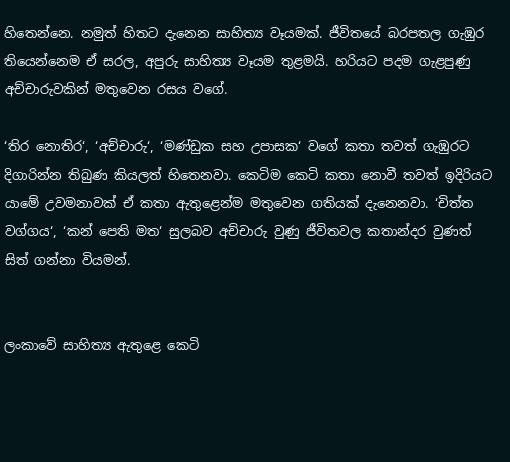හිතෙන්නෙ. නමුත් හිතට දැනෙන සාහිත්‍ය වෑයමක්. ජීවිතයේ බරපතල ගැඹුර තියෙන්නෙම ඒ සරල, අපුරු සාහිත්‍ය වෑයම තුළමයි. හරියට පදම ගැළපුණු අච්චාරුවකින් මතුවෙන රසය වගේ.

‘තිර නොතිර‘, ‘අච්චාරු‘, ‘මණ්ඩුක සහ උපාසක‘ වගේ කතා තවත් ගැඹුරට දිගාරින්න තිබුණ කියලත් හිතෙනවා. කෙටිම කෙටි කතා නොවී තවත් ඉදිරියට යාමේ උවමනාවක් ඒ කතා ඇතුළෙන්ම මතුවෙන ගතියක් දැනෙනවා. ‘චිත්ත වග්ගය‘, ‘කන් පෙති මත‘ සුලබව අච්චාරු වුණු ජීවිතවල කතාන්දර වුණත් සිත් ගන්නා වියමන්.


ලංකාවේ සාහිත්‍ය ඇතුළෙ කෙටි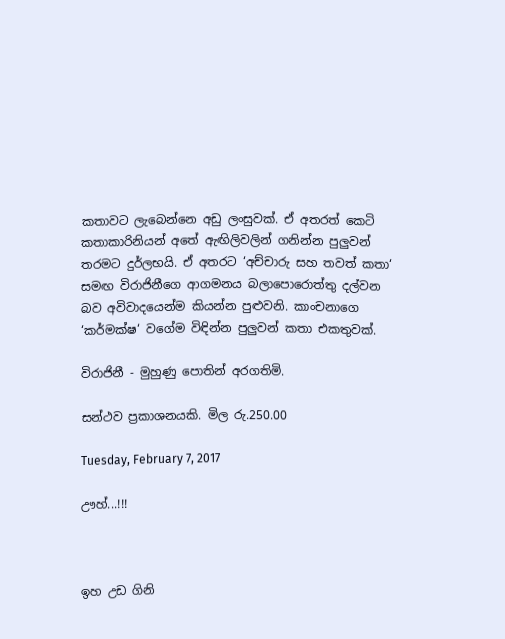කතාවට ලැබෙන්නෙ අඩු ලංසුවක්. ඒ අතරත් කෙටි කතාකාරිනියන් අතේ ඇඟිලිවලින් ගනින්න පුලුවන් තරමට දුර්ලභයි. ඒ අතරට ‘අච්චාරු සහ තවත් කතා‘ සමඟ විරාජිනීගෙ ආගමනය බලාපොරොත්තු දල්වන බව අවිවාදයෙන්ම කියන්න පුළුවනි. කාංචනාගෙ ‘කර්මක්ෂ‘ වගේම විඳින්න පුලුවන් කතා එකතුවක්.

විරාජිනී - මුහුණු පොතින් අරගතිමි.

සන්ථව ප්‍රකාශනයකි. මිල රු.250.00

Tuesday, February 7, 2017

ඌහ්...!!!



ඉහ උඩ ගිනි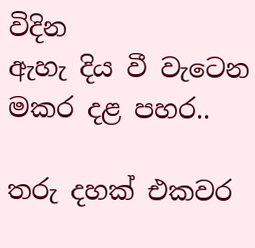විදින
ඇහැ දිය වී වැටෙන
මකර දළ පහර..

තරු දහක් එකවර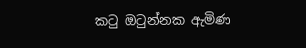කටු ඔටුන්නක ඇමිණ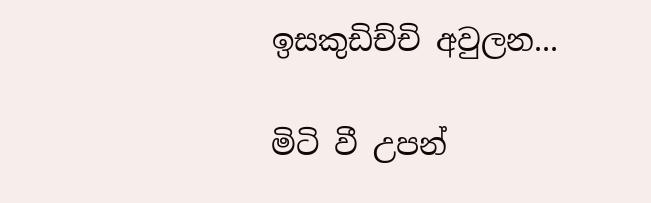ඉසකුඩිච්චි අවුලන...

මිටි වී උපන්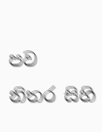පව
නිතර සිහි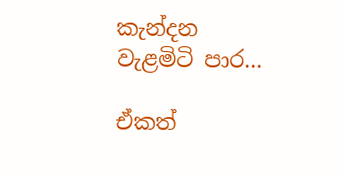කැන්දන
වැළමිටි පාර...

ඒකත්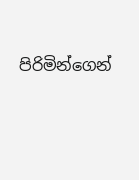පිරිමින්ගෙන්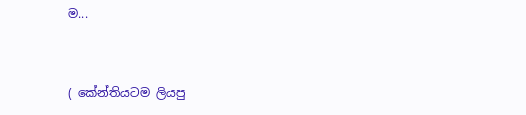ම...


( කේන්තියටම ලියපු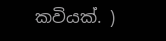කවියක්. )